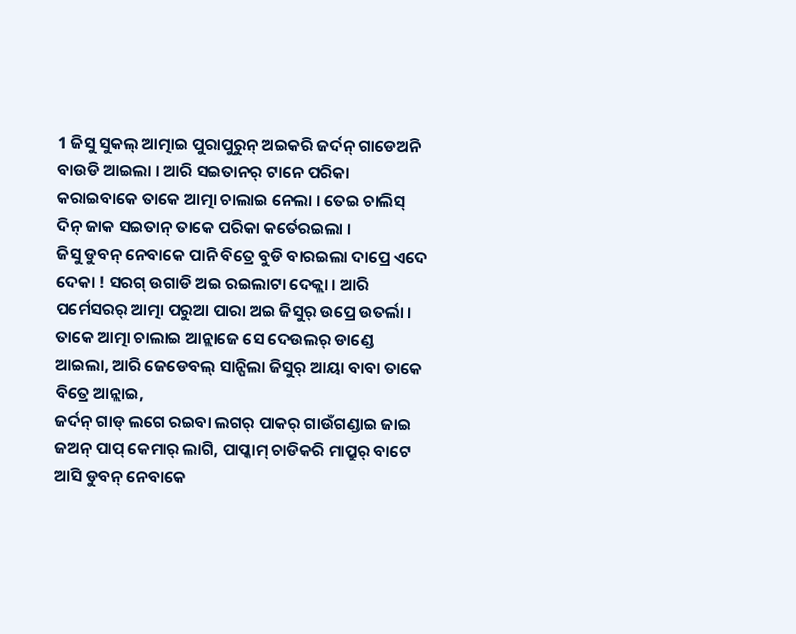1 ଜିସୁ ସୁକଲ୍ ଆତ୍ମାଇ ପୁରାପୁରୁନ୍ ଅଇକରି ଜର୍ଦନ୍ ଗାଡେଅନି ବାଉଡି ଆଇଲା । ଆରି ସଇତାନର୍ ଟାନେ ପରିକା କରାଇବାକେ ତାକେ ଆତ୍ମା ଚାଲାଇ ନେଲା । ତେଇ ଚାଲିସ୍ ଦିନ୍ ଜାକ ସଇତାନ୍ ତାକେ ପରିକା କର୍ତେରଇଲା ।
ଜିସୁ ଡୁବନ୍ ନେବାକେ ପାନି ବିତ୍ରେ ବୁଡି ବାରଇଲା ଦାପ୍ରେ ଏଦେ ଦେକା ! ସରଗ୍ ଉଗାଡି ଅଇ ରଇଲାଟା ଦେକ୍ଲା । ଆରି ପର୍ମେସରର୍ ଆତ୍ମା ପରୁଆ ପାରା ଅଇ ଜିସୁର୍ ଉପ୍ରେ ଉତର୍ଲା ।
ତାକେ ଆତ୍ମା ଚାଲାଇ ଆନ୍ଲାଜେ ସେ ଦେଉଲର୍ ଡାଣ୍ଡେ ଆଇଲା, ଆରି ଜେଡେବଲ୍ ସାନ୍ପିଲା ଜିସୁର୍ ଆୟା ବାବା ତାକେ ବିତ୍ରେ ଆନ୍ଲାଇ,
ଜର୍ଦନ୍ ଗାଡ୍ ଲଗେ ରଇବା ଲଗର୍ ପାକର୍ ଗାଉଁଗଣ୍ଡାଇ ଜାଇ ଜଅନ୍ ପାପ୍ କେମାର୍ ଲାଗି, ପାପ୍କାମ୍ ଚାଡିକରି ମାପ୍ରୁର୍ ବାଟେ ଆସି ଡୁବନ୍ ନେବାକେ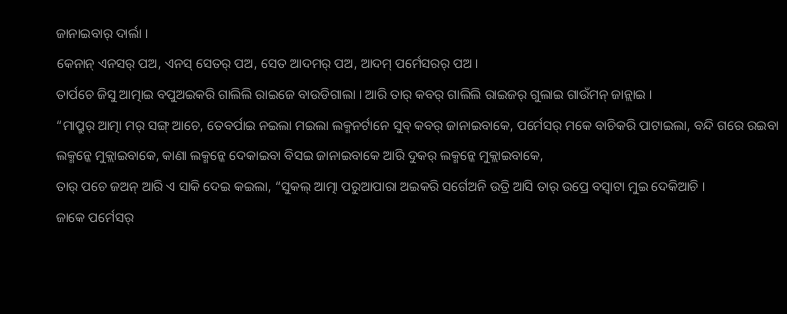ଜାନାଇବାର୍ ଦାର୍ଲା ।
କେନାନ୍ ଏନସର୍ ପଅ, ଏନସ୍ ସେତର୍ ପଅ, ସେତ ଆଦମର୍ ପଅ, ଆଦମ୍ ପର୍ମେସରର୍ ପଅ ।
ତାର୍ପଚେ ଜିସୁ ଆତ୍ମାଇ ବପୁଅଇକରି ଗାଲିଲି ରାଇଜେ ବାଉଡିଗାଲା । ଆରି ତାର୍ କବର୍ ଗାଲିଲି ରାଇଜର୍ ଗୁଲାଇ ଗାଉଁମନ୍ ଜାନ୍ଲାଇ ।
“ମାପ୍ରୁର୍ ଆତ୍ମା ମର୍ ସଙ୍ଗ୍ ଆଚେ, ତେବର୍ପାଇ ନଇଲା ମଇଲା ଲକ୍ମନର୍ଟାନେ ସୁବ୍ କବର୍ ଜାନାଇବାକେ, ପର୍ମେସର୍ ମକେ ବାଚିକରି ପାଟାଇଲା, ବନ୍ଦି ଗରେ ରଇବା ଲକ୍ମନ୍କେ ମୁକ୍ଲାଇବାକେ, କାଣା ଲକ୍ମନ୍କେ ଦେକାଇବା ବିସଇ ଜାନାଇବାକେ ଆରି ଦୁକର୍ ଲକ୍ମନ୍କେ ମୁକ୍ଲାଇବାକେ,
ତାର୍ ପଚେ ଜଅନ୍ ଆରି ଏ ସାକି ଦେଇ କଇଲା, “ସୁକଲ୍ ଆତ୍ମା ପରୁଆପାରା ଅଇକରି ସର୍ଗେଅନି ଉତ୍ରି ଆସି ତାର୍ ଉପ୍ରେ ବସ୍ବାଟା ମୁଇ ଦେକିଆଚି ।
ଜାକେ ପର୍ମେସର୍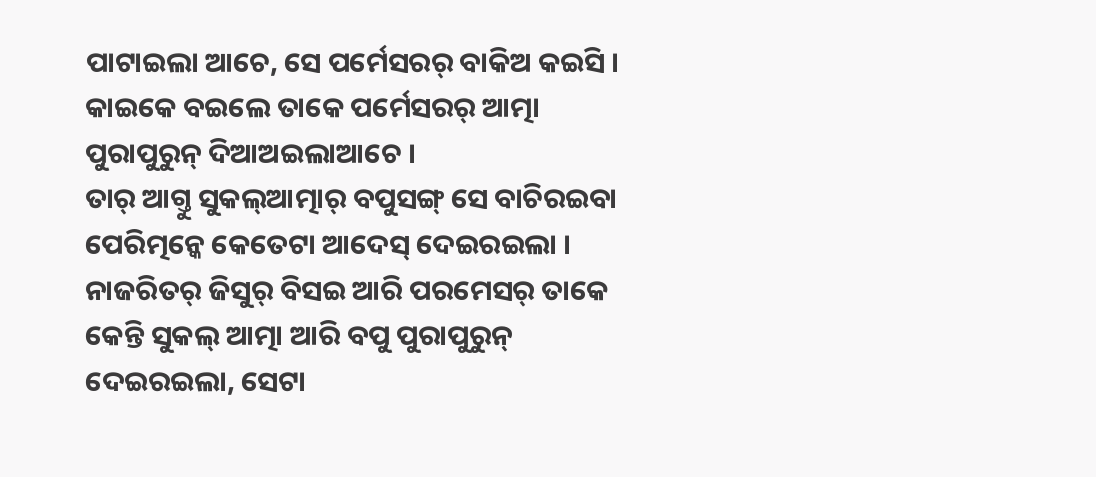ପାଟାଇଲା ଆଚେ, ସେ ପର୍ମେସରର୍ ବାକିଅ କଇସି । କାଇକେ ବଇଲେ ତାକେ ପର୍ମେସରର୍ ଆତ୍ମା ପୁରାପୁରୁନ୍ ଦିଆଅଇଲାଆଚେ ।
ତାର୍ ଆଗ୍ତୁ ସୁକଲ୍ଆତ୍ମାର୍ ବପୁସଙ୍ଗ୍ ସେ ବାଚିରଇବା ପେରିତ୍ମନ୍କେ କେତେଟା ଆଦେସ୍ ଦେଇରଇଲା ।
ନାଜରିତର୍ ଜିସୁର୍ ବିସଇ ଆରି ପରମେସର୍ ତାକେ କେନ୍ତି ସୁକଲ୍ ଆତ୍ମା ଆରି ବପୁ ପୁରାପୁରୁନ୍ ଦେଇରଇଲା, ସେଟା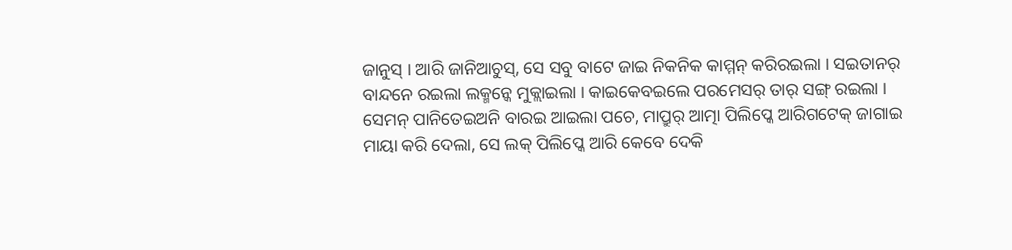ଜାନୁସ୍ । ଆରି ଜାନିଆଚୁସ୍, ସେ ସବୁ ବାଟେ ଜାଇ ନିକନିକ କାମ୍ମନ୍ କରିରଇଲା । ସଇତାନର୍ ବାନ୍ଦନେ ରଇଲା ଲକ୍ମନ୍କେ ମୁକ୍ଲାଇଲା । କାଇକେବଇଲେ ପରମେସର୍ ତାର୍ ସଙ୍ଗ୍ ରଇଲା ।
ସେମନ୍ ପାନିତେଇଅନି ବାରଇ ଆଇଲା ପଚେ, ମାପ୍ରୁର୍ ଆତ୍ମା ପିଲିପ୍କେ ଆରିଗଟେକ୍ ଜାଗାଇ ମାୟା କରି ଦେଲା, ସେ ଲକ୍ ପିଲିପ୍କେ ଆରି କେବେ ଦେକି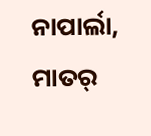ନାପାର୍ଲା, ମାତର୍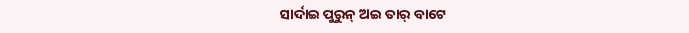ସାର୍ଦାଇ ପୁରୁନ୍ ଅଇ ତାର୍ ବାଟେ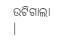ଉଟିଗାଲା ।